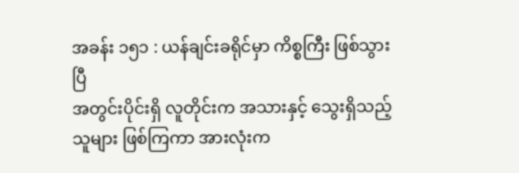အခန်း ၁၅၁ : ယန်ချင်းခရိုင်မှာ ကိစ္စကြီး ဖြစ်သွားပြီ
အတွင်းပိုင်းရှိ လူတိုင်းက အသားနှင့် သွေးရှိသည့် သူများ ဖြစ်ကြကာ အားလုံးက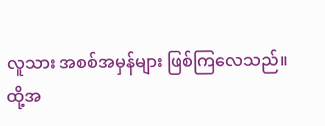လူသား အစစ်အမှန်များ ဖြစ်ကြလေသည်။
ထို့အ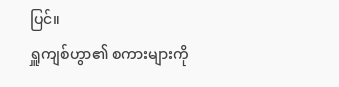ပြင်။
ရှူကျစ်ဟွာ၏ စကားများကို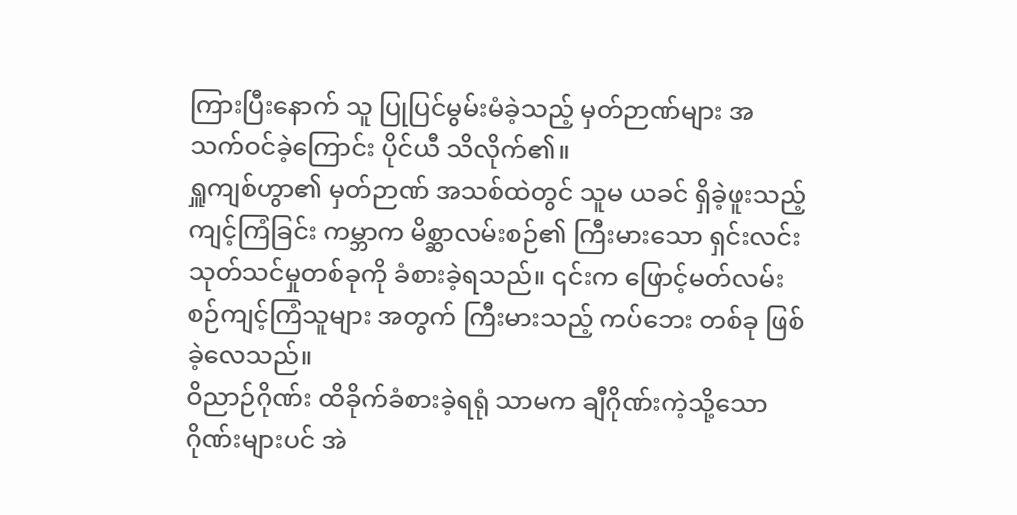ကြားပြီးနောက် သူ ပြုပြင်မွမ်းမံခဲ့သည့် မှတ်ဉာဏ်များ အသက်ဝင်ခဲ့ကြောင်း ပိုင်ယီ သိလိုက်၏။
ရှူကျစ်ဟွာ၏ မှတ်ဉာဏ် အသစ်ထဲတွင် သူမ ယခင် ရှိခဲ့ဖူးသည့် ကျင့်ကြံခြင်း ကမ္ဘာက မိစ္ဆာလမ်းစဉ်၏ ကြီးမားသော ရှင်းလင်းသုတ်သင်မှုတစ်ခုကို ခံစားခဲ့ရသည်။ ၎င်းက ဖြောင့်မတ်လမ်းစဉ်ကျင့်ကြံသူများ အတွက် ကြီးမားသည့် ကပ်ဘေး တစ်ခု ဖြစ်ခဲ့လေသည်။
ဝိညာဉ်ဂိုဏ်း ထိခိုက်ခံစားခဲ့ရရုံ သာမက ချီဂိုဏ်းကဲ့သို့သော ဂိုဏ်းများပင် အဲ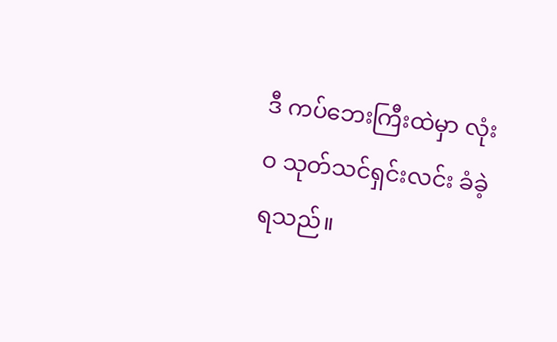ဒီ ကပ်ဘေးကြီးထဲမှာ လုံးဝ သုတ်သင်ရှင်းလင်း ခံခဲ့ရသည်။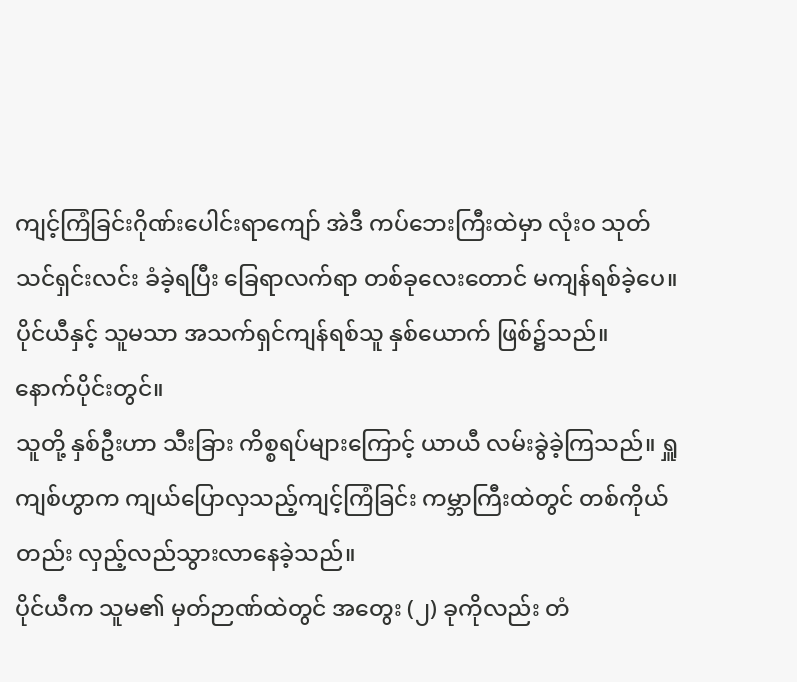ကျင့်ကြံခြင်းဂိုဏ်းပေါင်းရာကျော် အဲဒီ ကပ်ဘေးကြီးထဲမှာ လုံးဝ သုတ်သင်ရှင်းလင်း ခံခဲ့ရပြီး ခြေရာလက်ရာ တစ်ခုလေးတောင် မကျန်ရစ်ခဲ့ပေ။
ပိုင်ယီနှင့် သူမသာ အသက်ရှင်ကျန်ရစ်သူ နှစ်ယောက် ဖြစ်၌သည်။
နောက်ပိုင်းတွင်။
သူတို့ နှစ်ဦးဟာ သီးခြား ကိစ္စရပ်များကြောင့် ယာယီ လမ်းခွဲခဲ့ကြသည်။ ရှူကျစ်ဟွာက ကျယ်ပြောလှသည့်ကျင့်ကြံခြင်း ကမ္ဘာကြီးထဲတွင် တစ်ကိုယ်တည်း လှည့်လည်သွားလာနေခဲ့သည်။
ပိုင်ယီက သူမ၏ မှတ်ဉာဏ်ထဲတွင် အတွေး (၂) ခုကိုလည်း တံ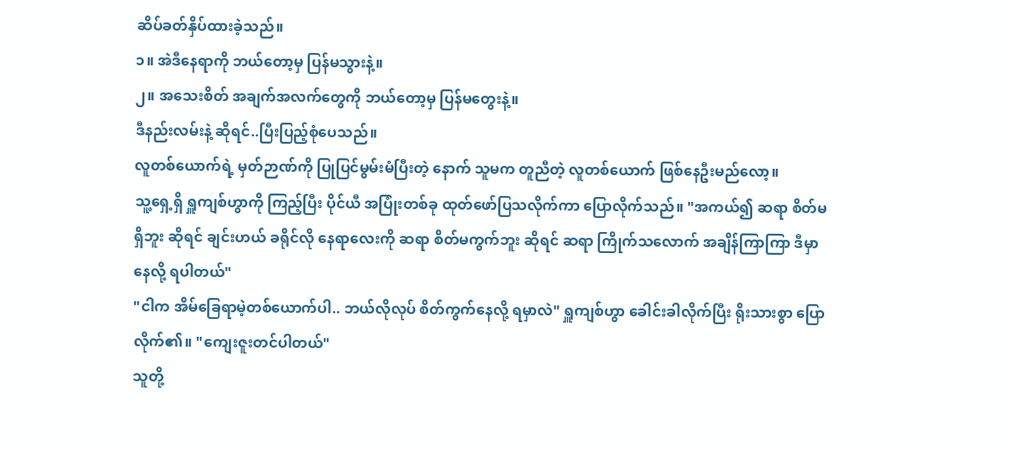ဆိပ်ခတ်နှိပ်ထားခဲ့သည်။
၁။ အဲဒီနေရာကို ဘယ်တော့မှ ပြန်မသွားနဲ့။
၂။ အသေးစိတ် အချက်အလက်တွေကို ဘယ်တော့မှ ပြန်မတွေးနဲ့။
ဒီနည်းလမ်းနဲ့ ဆိုရင်..ပြီးပြည့်စုံပေသည်။
လူတစ်ယောက်ရဲ့ မှတ်ဉာဏ်ကို ပြုပြင်မွမ်းမံပြီးတဲ့ နောက် သူမက တူညီတဲ့ လူတစ်ယောက် ဖြစ်နေဦးမည်လော့။
သူ့ရှေ့ရှိ ရှူကျစ်ဟွာကို ကြည့်ပြီး ပိုင်ယီ အပြုံးတစ်ခု ထုတ်ဖော်ပြသလိုက်ကာ ပြောလိုက်သည်။ "အကယ်၍ ဆရာ စိတ်မရှိဘူး ဆိုရင် ချင်းဟယ် ခရိုင်လို နေရာလေးကို ဆရာ စိတ်မကွက်ဘူး ဆိုရင် ဆရာ ကြိုက်သလောက် အချိန်ကြာကြာ ဒီမှာ နေလို့ ရပါတယ်"
"ငါက အိမ်ခြေရာမဲ့တစ်ယောက်ပါ.. ဘယ်လိုလုပ် စိတ်ကွက်နေလို့ ရမှာလဲ" ရှူကျစ်ဟွာ ခေါင်းခါလိုက်ပြီး ရိုးသားစွာ ပြောလိုက်၏။ "ကျေးဇူးတင်ပါတယ်"
သူတို့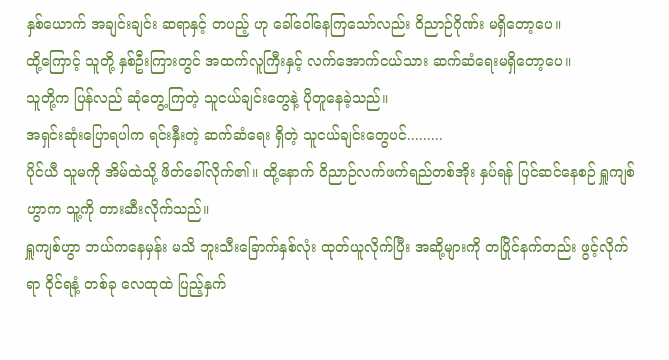နှစ်ယောက် အချင်းချင်း ဆရာနှင့် တပည့် ဟု ခေါ်ဝေါ်နေကြသော်လည်း ဝိညာဉ်ဂိုဏ်း မရှိတော့ပေ။
ထို့ကြောင့် သူတို့ နှစ်ဦးကြားတွင် အထက်လူကြီးနှင့် လက်အောက်ငယ်သား ဆက်ဆံရေးမရှိတော့ပေ။
သူတို့က ပြန်လည် ဆုံတွေ့ကြတဲ့ သူငယ်ချင်းတွေနဲ့ ပိုတူနေခဲ့သည်။
အရှင်းဆုံးပြောရပါက ရင်းနှီးတဲ့ ဆက်ဆံရေး ရှိတဲ့ သူငယ်ချင်းတွေပင်.........
ပိုင်ယီ သူမကို အိမ်ထဲသို့ ဖိတ်ခေါ်လိုက်၏။ ထို့နောက် ဝိညာဉ်လက်ဖက်ရည်တစ်အိုး နှပ်ရန် ပြင်ဆင်နေစဉ် ရှူကျစ်ဟွာက သူ့ကို တားဆီးလိုက်သည်။
ရှူကျစ်ဟွာ ဘယ်ကနေမှန်း မသိ ဘူးသီးခြောက်နှစ်လုံး ထုတ်ယူလိုက်ပြီး အဆို့များကို တပြိုင်နက်တည်း ဖွင့်လိုက်ရာ ဝိုင်ရနံ့ တစ်ခု လေထုထဲ ပြည့်နှက်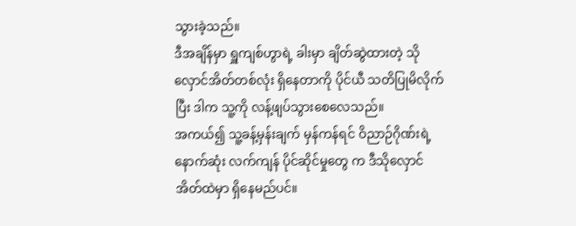သွားခဲ့သည်။
ဒီအချိန်မှာ ရှူကျစ်ဟွာရဲ့ ခါးမှာ ချိတ်ဆွဲထားတဲ့ သိုလှောင်အိတ်တစ်လုံး ရှိနေတာကို ပိုင်ယီ သတိပြုမိလိုက်ပြီး ဒါက သူ့ကို လန့်ဖျပ်သွားစေလေသည်။
အကယ်၍ သူ့ခန့်မှန်းချက် မှန်ကန်ရင် ဝိညာဉ်ဂိုဏ်းရဲ့ နောက်ဆုံး လက်ကျန် ပိုင်ဆိုင်မှုတွေ က ဒီသိုလှောင်အိတ်ထဲမှာ ရှိနေမည်ပင်။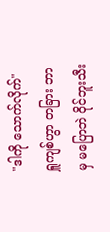"ဒါကို သောက်လိုက်" ရှူကျစ်ဟွာ တခြား ဘာမှ မပြောဘဲ ဝိုင်ဘူးသီး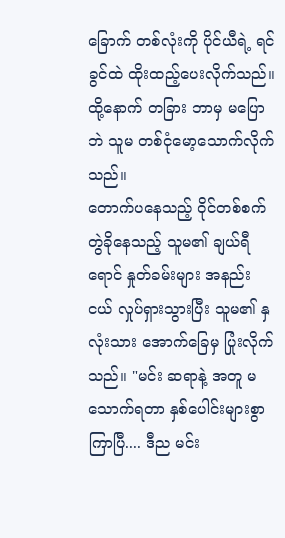ခြောက် တစ်လုံးကို ပိုင်ယီရဲ့ ရင်ခွင်ထဲ ထိုးထည့်ပေးလိုက်သည်။
ထို့နောက် တခြား ဘာမှ မပြောဘဲ သူမ တစ်ငုံမော့သောက်လိုက်သည်။
တောက်ပနေသည့် ဝိုင်တစ်စက် တွဲခိုနေသည့် သူမ၏ ချယ်ရီရောင် နှုတ်ခမ်းများ အနည်းငယ် လှုပ်ရှားသွားပြီး သူမ၏ နှလုံးသား အောက်ခြေမှ ပြုံးလိုက်သည်။ "မင်း ဆရာနဲ့ အတူ မသောက်ရတာ နှစ်ပေါင်းများစွာ ကြာပြီ.... ဒီည မင်း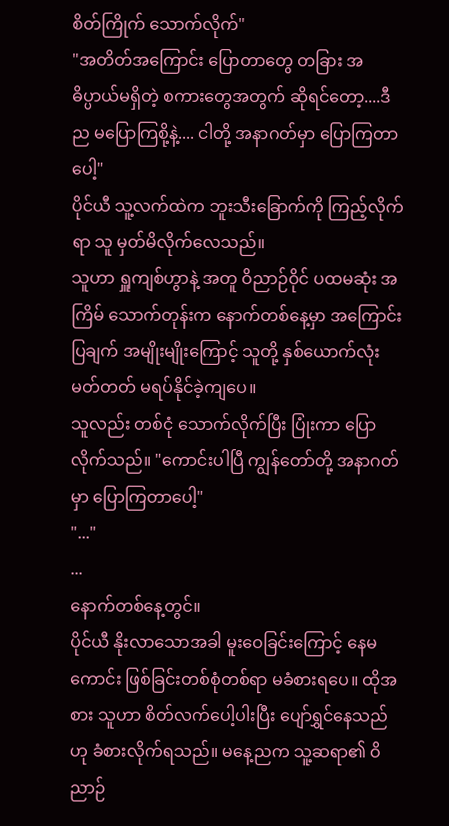စိတ်ကြိုက် သောက်လိုက်"
"အတိတ်အကြောင်း ပြောတာတွေ တခြား အဓိပ္ပာယ်မရှိတဲ့ စကားတွေအတွက် ဆိုရင်တော့....ဒီည မပြောကြစို့နဲ့.... ငါတို့ အနာဂတ်မှာ ပြောကြတာပေါ့"
ပိုင်ယီ သူ့လက်ထဲက ဘူးသီးခြောက်ကို ကြည့်လိုက်ရာ သူ မှတ်မိလိုက်လေသည်။
သူဟာ ရှူကျစ်ဟွာနဲ့ အတူ ဝိညာဉ်ဝိုင် ပထမဆုံး အကြိမ် သောက်တုန်းက နောက်တစ်နေ့မှာ အကြောင်းပြချက် အမျိုးမျိုးကြောင့် သူတို့ နှစ်ယောက်လုံး မတ်တတ် မရပ်နိုင်ခဲ့ကျပေ။
သူလည်း တစ်ငုံ သောက်လိုက်ပြီး ပြုံးကာ ပြောလိုက်သည်။ "ကောင်းပါပြီ ကျွန်တော်တို့ အနာဂတ်မှာ ပြောကြတာပေါ့"
"..."
...
နောက်တစ်နေ့တွင်။
ပိုင်ယီ နိုးလာသောအခါ မူးဝေခြင်းကြောင့် နေမကောင်း ဖြစ်ခြင်းတစ်စုံတစ်ရာ မခံစားရပေ။ ထိုအစား သူဟာ စိတ်လက်ပေါ့ပါးပြီး ပျော်ရွှင်နေသည်ဟု ခံစားလိုက်ရသည်။ မနေ့ညက သူ့ဆရာ၏ ဝိညာဉ်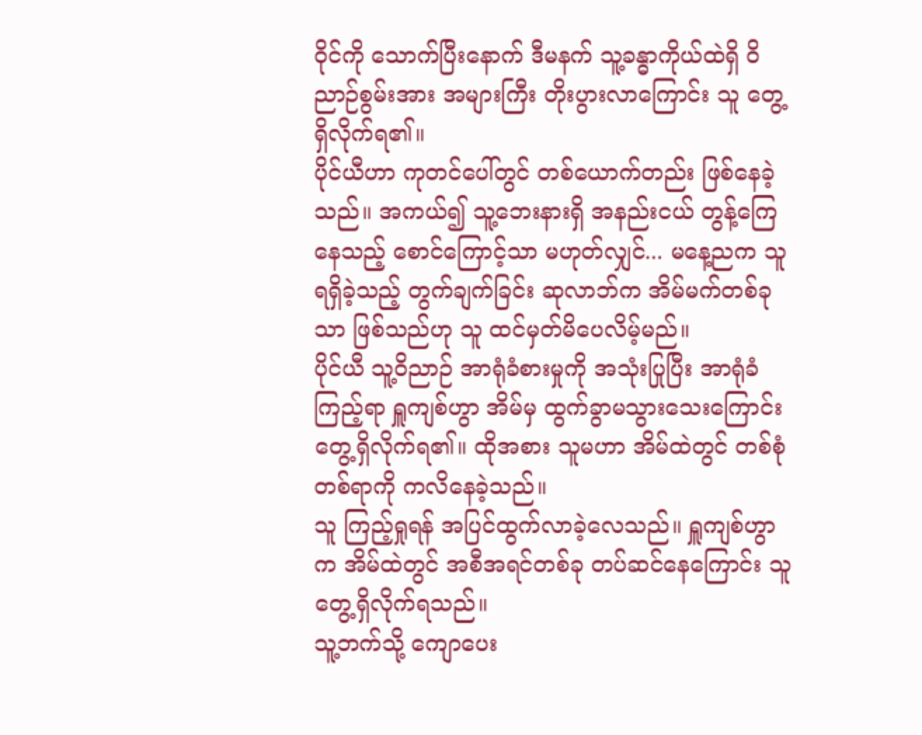ဝိုင်ကို သောက်ပြီးနောက် ဒီမနက် သူ့ခန္ဓာကိုယ်ထဲရှိ ဝိညာဉ်စွမ်းအား အများကြီး တိုးပွားလာကြောင်း သူ တွေ့ရှိလိုက်ရ၏။
ပိုင်ယီဟာ ကုတင်ပေါ်တွင် တစ်ယောက်တည်း ဖြစ်နေခဲ့သည်။ အကယ်၍ သူ့ဘေးနားရှိ အနည်းငယ် တွန့်ကြေနေသည့် စောင်ကြောင့်သာ မဟုတ်လျှင်... မနေ့ညက သူ ရရှိခဲ့သည့် တွက်ချက်ခြင်း ဆုလာဘ်က အိမ်မက်တစ်ခုသာ ဖြစ်သည်ဟု သူ ထင်မှတ်မိပေလိမ့်မည်။
ပိုင်ယီ သူ့ဝိညာဉ် အာရုံခံစားမှုကို အသုံးပြုပြီး အာရုံခံကြည့်ရာ ရှူကျစ်ဟွာ အိမ်မှ ထွက်ခွာမသွားသေးကြောင်း တွေ့ရှိလိုက်ရ၏။ ထိုအစား သူမဟာ အိမ်ထဲတွင် တစ်စုံတစ်ရာကို ကလိနေခဲ့သည်။
သူ ကြည့်ရှုရန် အပြင်ထွက်လာခဲ့လေသည်။ ရှူကျစ်ဟွာက အိမ်ထဲတွင် အစီအရင်တစ်ခု တပ်ဆင်နေကြောင်း သူ တွေ့ရှိလိုက်ရသည်။
သူ့ဘက်သို့ ကျောပေး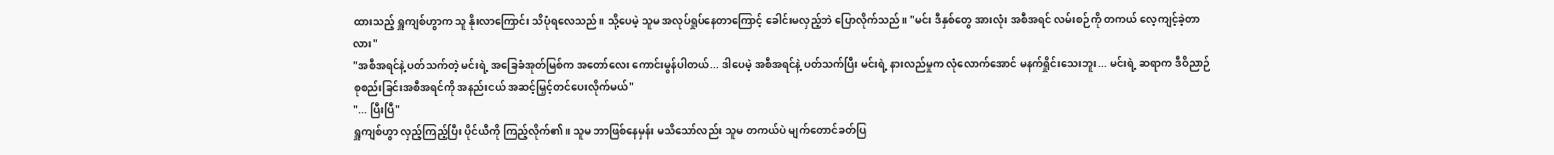ထားသည့် ရှူကျစ်ဟွာက သူ နိုးလာကြောင်း သိပုံရလေသည်။ သို့ပေမဲ့ သူမ အလုပ်ရှုပ်နေတာကြောင့် ခေါင်းမလှည့်ဘဲ ပြောလိုက်သည်။ "မင်း ဒီနှစ်တွေ အားလုံး အစီအရင် လမ်းစဉ်ကို တကယ် လေ့ကျင့်ခဲ့တာလား"
"အစီအရင်နဲ့ ပတ်သက်တဲ့ မင်းရဲ့ အခြေခံအုတ်မြစ်က အတော်လေး ကောင်းမွန်ပါတယ်... ဒါပေမဲ့ အစီအရင်နဲ့ ပတ်သက်ပြီး မင်းရဲ့ နားလည်မှုက လုံလောက်အောင် မနက်ရှိုင်းသေးဘူး... မင်းရဲ့ ဆရာက ဒီဝိညာဉ် စုစည်းခြင်းအစီအရင်ကို အနည်းငယ် အဆင့်မြှင့်တင်ပေးလိုက်မယ်"
"... ပြီးပြီ"
ရှူကျစ်ဟွာ လှည့်ကြည့်ပြီး ပိုင်ယီကို ကြည့်လိုက်၏။ သူမ ဘာဖြစ်နေမှန်း မသိသော်လည်း သူမ တကယ်ပဲ မျက်တောင်ခတ်ပြ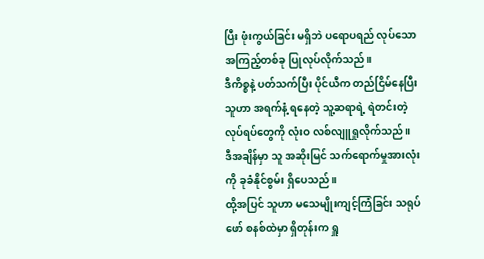ပြီး ဖုံးကွယ်ခြင်း မရှိဘဲ ပရောပရည် လုပ်သော အကြည့်တစ်ခု ပြုလုပ်လိုက်သည်။
ဒီကိစ္စနဲ့ ပတ်သက်ပြီး ပိုင်ယီက တည်ငြိမ်နေပြီး သူဟာ အရက်နံ့ ရနေတဲ့ သူ့ဆရာရဲ့ ရဲတင်းတဲ့ လုပ်ရပ်တွေကို လုံးဝ လစ်လျူရှုလိုက်သည်။
ဒီအချိန်မှာ သူ အဆိုးမြင် သက်ရောက်မှုအားလုံးကို ခုခံနိုင်စွမ်း ရှိပေသည်။
ထို့အပြင် သူဟာ မသေမျိုးကျင့်ကြံခြင်း သရုပ်ဖော် စနစ်ထဲမှာ ရှိတုန်းက ရှူ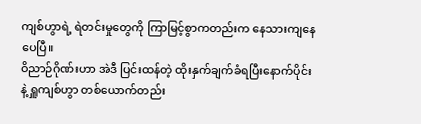ကျစ်ဟွာရဲ့ ရဲတင်းမှုတွေကို ကြာမြင့်စွာကတည်းက နေသားကျနေပေပြီ။
ဝိညာဉ်ဂိုဏ်းဟာ အဲဒီ ပြင်းထန်တဲ့ ထိုးနှက်ချက်ခံရပြီးနောက်ပိုင်း နဲ့ ရှူကျစ်ဟွာ တစ်ယောက်တည်း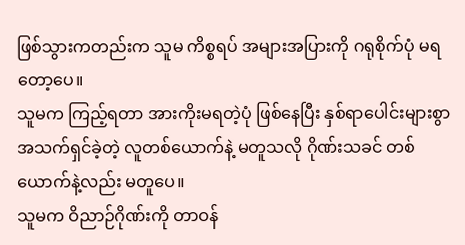ဖြစ်သွားကတည်းက သူမ ကိစ္စရပ် အများအပြားကို ဂရုစိုက်ပုံ မရတော့ပေ။
သူမက ကြည့်ရတာ အားကိုးမရတဲ့ပုံ ဖြစ်နေပြီး နှစ်ရာပေါင်းများစွာ အသက်ရှင်ခဲ့တဲ့ လူတစ်ယောက်နဲ့ မတူသလို ဂိုဏ်းသခင် တစ်ယောက်နဲ့လည်း မတူပေ။
သူမက ဝိညာဉ်ဂိုဏ်းကို တာဝန်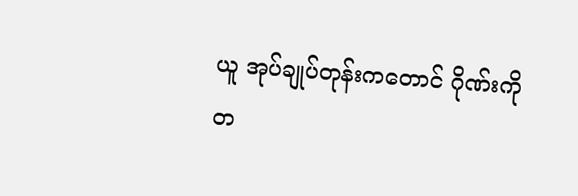ယူ အုပ်ချုပ်တုန်းကတောင် ဂိုဏ်းကို တ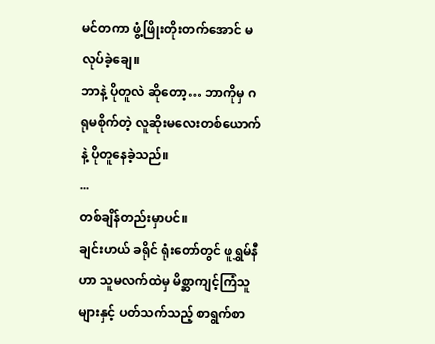မင်တကာ ဖွံ့ဖြိုးတိုးတက်အောင် မလုပ်ခဲ့ချေ။
ဘာနဲ့ ပိုတူလဲ ဆိုတော့… ဘာကိုမှ ဂရုမစိုက်တဲ့ လူဆိုးမလေးတစ်ယောက်နဲ့ ပိုတူနေခဲ့သည်။
...
တစ်ချိန်တည်းမှာပင်။
ချင်းဟယ် ခရိုင် ရုံးတော်တွင် ဖူရွှမ်နီဟာ သူမလက်ထဲမှ မိစ္ဆာကျင့်ကြံသူများနှင့် ပတ်သက်သည့် စာရွက်စာ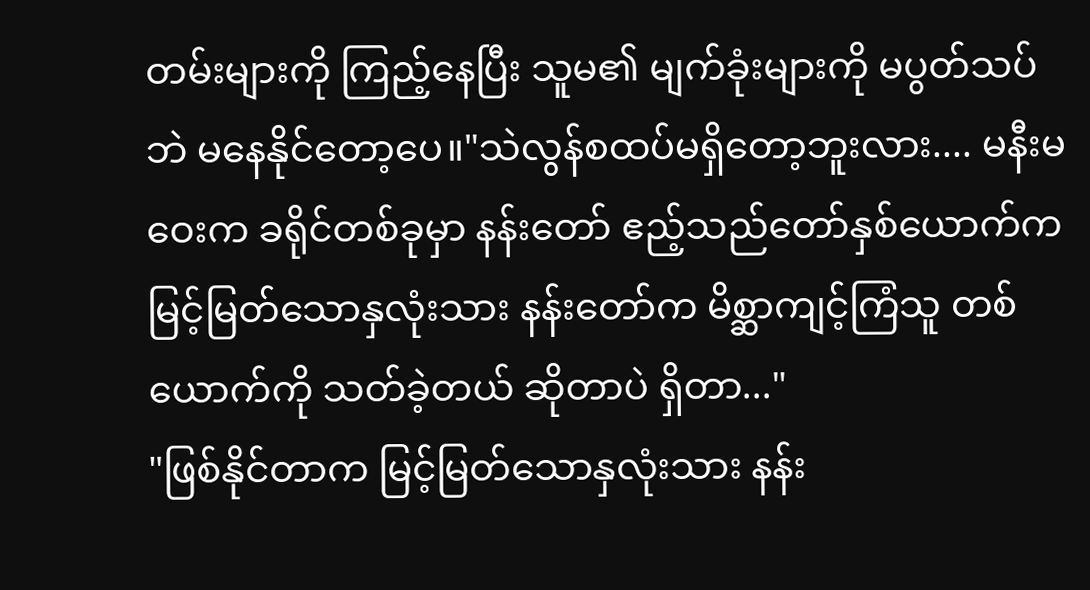တမ်းများကို ကြည့်နေပြီး သူမ၏ မျက်ခုံးများကို မပွတ်သပ်ဘဲ မနေနိုင်တော့ပေ။"သဲလွန်စထပ်မရှိတော့ဘူးလား.... မနီးမဝေးက ခရိုင်တစ်ခုမှာ နန်းတော် ဧည့်သည်တော်နှစ်ယောက်က မြင့်မြတ်သောနှလုံးသား နန်းတော်က မိစ္ဆာကျင့်ကြံသူ တစ်ယောက်ကို သတ်ခဲ့တယ် ဆိုတာပဲ ရှိတာ..."
"ဖြစ်နိုင်တာက မြင့်မြတ်သောနှလုံးသား နန်း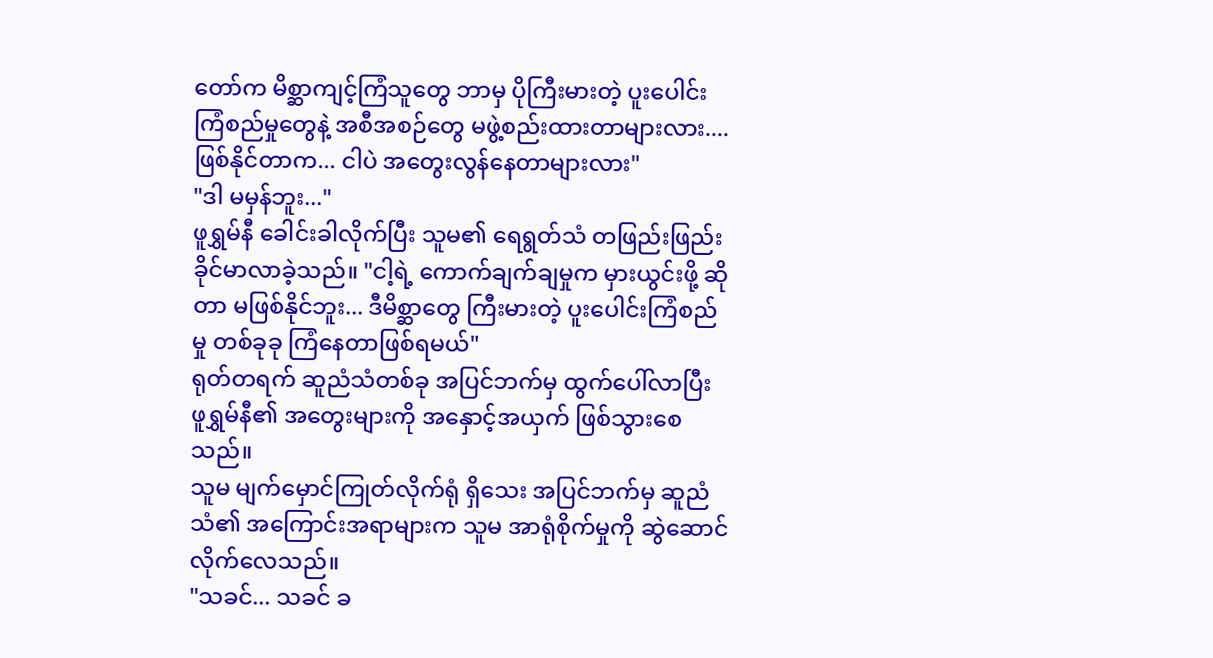တော်က မိစ္ဆာကျင့်ကြံသူတွေ ဘာမှ ပိုကြီးမားတဲ့ ပူးပေါင်းကြံစည်မှုတွေနဲ့ အစီအစဉ်တွေ မဖွဲ့စည်းထားတာများလား.... ဖြစ်နိုင်တာက... ငါပဲ အတွေးလွန်နေတာများလား"
"ဒါ မမှန်ဘူး..."
ဖူရွှမ်နီ ခေါင်းခါလိုက်ပြီး သူမ၏ ရေရွတ်သံ တဖြည်းဖြည်း ခိုင်မာလာခဲ့သည်။ "ငါ့ရဲ့ ကောက်ချက်ချမှုက မှားယွင်းဖို့ ဆိုတာ မဖြစ်နိုင်ဘူး... ဒီမိစ္ဆာတွေ ကြီးမားတဲ့ ပူးပေါင်းကြံစည်မှု တစ်ခုခု ကြံနေတာဖြစ်ရမယ်"
ရုတ်တရက် ဆူညံသံတစ်ခု အပြင်ဘက်မှ ထွက်ပေါ်လာပြီး ဖူရွှမ်နီ၏ အတွေးများကို အနှောင့်အယှက် ဖြစ်သွားစေသည်။
သူမ မျက်မှောင်ကြုတ်လိုက်ရုံ ရှိသေး အပြင်ဘက်မှ ဆူညံသံ၏ အကြောင်းအရာများက သူမ အာရုံစိုက်မှုကို ဆွဲဆောင်လိုက်လေသည်။
"သခင်... သခင် ခ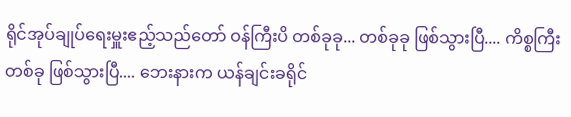ရိုင်အုပ်ချုပ်ရေးမှူးဧည့်သည်တော် ဝန်ကြီးပိ တစ်ခုခု... တစ်ခုခု ဖြစ်သွားပြီ.... ကိစ္စကြီး တစ်ခု ဖြစ်သွားပြီ.... ဘေးနားက ယန်ချင်းခရိုင်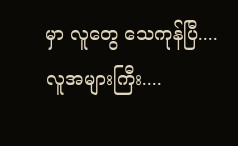မှာ လူတွေ သေကုန်ပြီ.... လူအများကြီး....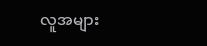လူအများ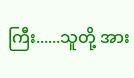ကြီး......သူတို့ အား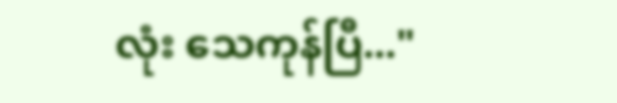လုံး သေကုန်ပြီ..."